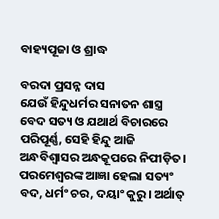ବାହ୍ୟପୂଜା ଓ ଶ୍ରାଦ୍ଧ

ବରଦା ପ୍ରସନ୍ନ ଦାସ
ଯେଉଁ ହିନ୍ଦୁଧର୍ମର ସନାତନ ଶାସ୍ତ୍ର ବେଦ ସତ୍ୟ ଓ ଯଥାର୍ଥ ବିଚାରରେ ପରିପୂର୍ଣ୍ଣ, ସେହି ହିନ୍ଦୁ ଆଜି ଅନ୍ଧବିଶ୍ୱାସର ଅନ୍ଧକୂପରେ ନିପୀଡ଼ିତ। ପରମେଶ୍ୱରଙ୍କ ଆଜ୍ଞା ହେଲା ସତ୍ୟଂ ବଦ, ଧର୍ମଂ ଚର, ଦୟାଂ କୁରୁ। ଅର୍ଥାତ୍‌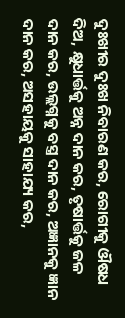ଦୁଃଖୀର ଦୁଃଖ ନିବାରଣ କର, ରୋଗୀକୁ ଔଷଧ ଦିଅ, କ୍ଷୁଧାର୍ତ୍ତକୁ ଅନ୍ନ ଦାନ କର, ତୃଷାର୍ତ୍ତକୁ ଜଳ ଦାନ କର, ଉଲ୍ଲଗ୍ନକୁ ବସ୍ତ୍ର ଦାନ କର, ଅଜ୍ଞାନକୁ ଜ୍ଞାନ ଦାନ କର, ଅସହାୟକୁ ସାହାଯ୍ୟ କର,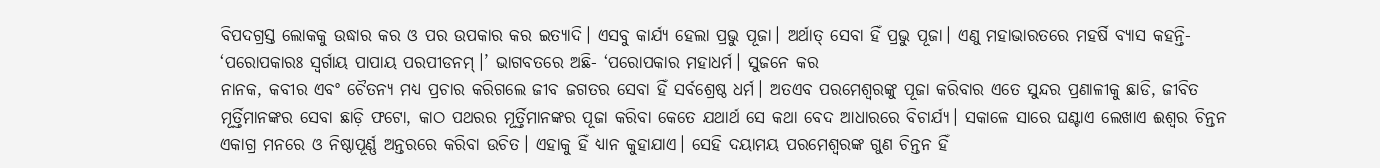ବିପଦଗ୍ରସ୍ତ ଲୋକକୁ ଉଦ୍ଧାର କର ଓ ପର ଉପକାର କର ଇତ୍ୟାଦି। ଏସବୁ କାର୍ଯ୍ୟ ହେଲା ପ୍ରଭୁ ପୂଜା। ଅର୍ଥାତ୍‌ ସେବା ହିଁ ପ୍ରଭୁ ପୂଜା। ଏଣୁ ମହାଭାରତରେ ମହର୍ଷି ବ୍ୟାସ କହନ୍ତି- ‘ପରୋପକାରଃ ସ୍ବର୍ଗାୟ ପାପାୟ ପରପୀଡନମ୍‌।’ ଭାଗବତରେ ଅଛି- ‘ପରୋପକାର ମହାଧର୍ମ। ସୁଜନେ କର
ନାନକ, କବୀର ଏବଂ ଚୈତନ୍ୟ ମଧ୍ୟ ପ୍ରଚାର କରିଗଲେ ଜୀବ ଜଗତର ସେବା ହିଁ ସର୍ବଶ୍ରେଷ୍ଠ ଧର୍ମ। ଅତଏବ ପରମେଶ୍ୱରଙ୍କୁ ପୂଜା କରିବାର ଏତେ ସୁନ୍ଦର ପ୍ରଣାଳୀକୁ ଛାଡି, ଜୀବିତ ମୂର୍ତ୍ତିମାନଙ୍କର ସେବା ଛାଡ଼ି ଫଟୋ, କାଠ ପଥରର ମୂର୍ତ୍ତିମାନଙ୍କର ପୂଜା କରିବା କେତେ ଯଥାର୍ଥ ସେ କଥା ବେଦ ଆଧାରରେ ବିଚାର୍ଯ୍ୟ। ସକାଳେ ସାରେ ଘଣ୍ଟାଏ ଲେଖାଏ ଈଶ୍ୱର ଚିନ୍ତନ ଏକାଗ୍ର ମନରେ ଓ ନିଷ୍ଠାପୂର୍ଣ୍ଣ ଅନ୍ତରରେ କରିବା ଉଚିତ। ଏହାକୁ ହିଁ ଧ୍ୟାନ କୁହାଯାଏ। ସେହି ଦୟାମୟ ପରମେଶ୍ୱରଙ୍କ ଗୁଣ ଚିନ୍ତନ ହିଁ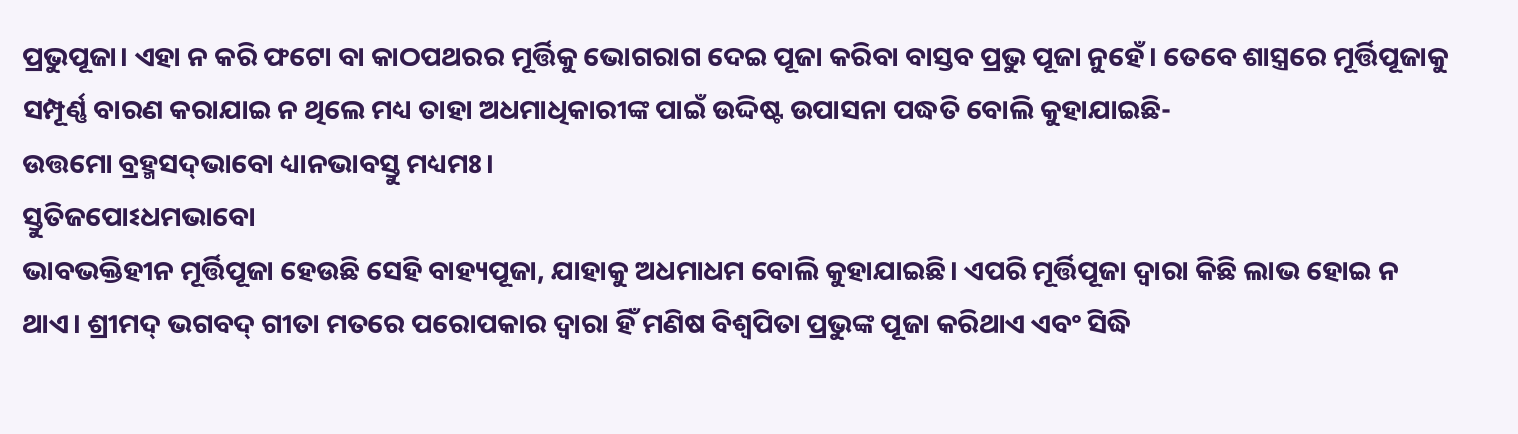ପ୍ରଭୁପୂଜା। ଏହା ନ କରି ଫଟୋ ବା କାଠପଥରର ମୂର୍ତ୍ତିକୁ ଭୋଗରାଗ ଦେଇ ପୂଜା କରିବା ବାସ୍ତବ ପ୍ରଭୁ ପୂଜା ନୁହେଁ। ତେବେ ଶାସ୍ତ୍ରରେ ମୂର୍ତ୍ତିପୂଜାକୁ ସମ୍ପୂର୍ଣ୍ଣ ବାରଣ କରାଯାଇ ନ ଥିଲେ ମଧ୍ୟ ତାହା ଅଧମାଧିକାରୀଙ୍କ ପାଇଁ ଉଦ୍ଦିଷ୍ଟ ଉପାସନା ପଦ୍ଧତି ବୋଲି କୁହାଯାଇଛି-
ଉତ୍ତମୋ ବ୍ରହ୍ମସଦ୍‌ଭାବୋ ଧ୍ୟାନଭାବସ୍ତୁ ମଧ୍ୟମଃ।
ସ୍ତୁତିଜପୋଽଧମଭାବୋ
ଭାବଭକ୍ତିହୀନ ମୂର୍ତ୍ତିପୂଜା ହେଉଛି ସେହି ବାହ୍ୟପୂଜା, ଯାହାକୁ ଅଧମାଧମ ବୋଲି କୁହାଯାଇଛି। ଏପରି ମୂର୍ତ୍ତିପୂଜା ଦ୍ୱାରା କିଛି ଲାଭ ହୋଇ ନ ଥାଏ। ଶ୍ରୀମଦ୍‌ ଭଗବଦ୍‌ ଗୀତା ମତରେ ପରୋପକାର ଦ୍ୱାରା ହିଁ ମଣିଷ ବିଶ୍ୱପିତା ପ୍ରଭୁଙ୍କ ପୂଜା କରିଥାଏ ଏବଂ ସିଦ୍ଧି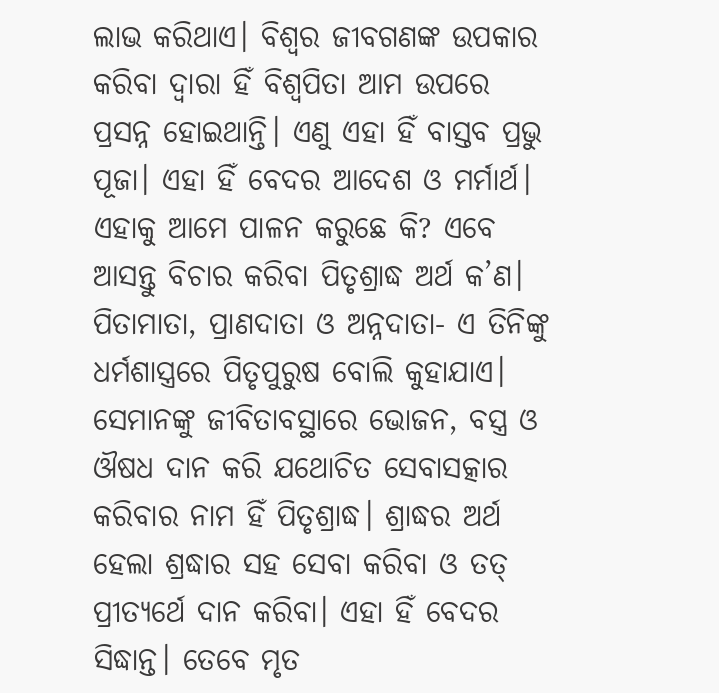ଲାଭ କରିଥାଏ। ବିଶ୍ୱର ଜୀବଗଣଙ୍କ ଉପକାର କରିବା ଦ୍ୱାରା ହିଁ ବିଶ୍ୱପିତା ଆମ ଉପରେ ପ୍ରସନ୍ନ ହୋଇଥାନ୍ତି। ଏଣୁ ଏହା ହିଁ ବାସ୍ତବ ପ୍ରଭୁ ପୂଜା। ଏହା ହିଁ ବେଦର ଆଦେଶ ଓ ମର୍ମାର୍ଥ। ଏହାକୁ ଆମେ ପାଳନ କରୁଛେ କି? ଏବେ ଆସନ୍ତୁ ବିଚାର କରିବା ପିତୃଶ୍ରାଦ୍ଧ ଅର୍ଥ କ’ଣ।
ପିତାମାତା, ପ୍ରାଣଦାତା ଓ ଅନ୍ନଦାତା- ଏ ତିନିଙ୍କୁ ଧର୍ମଶାସ୍ତ୍ରରେ ପିତୃପୁରୁଷ ବୋଲି କୁହାଯାଏ। ସେମାନଙ୍କୁ ଜୀବିତାବସ୍ଥାରେ ଭୋଜନ, ବସ୍ତ୍ର ଓ ଔଷଧ ଦାନ କରି ଯଥୋଚିତ ସେବାସତ୍କାର କରିବାର ନାମ ହିଁ ପିତୃଶ୍ରାଦ୍ଧ। ଶ୍ରାଦ୍ଧର ଅର୍ଥ ହେଲା ଶ୍ରଦ୍ଧାର ସହ ସେବା କରିବା ଓ ତତ୍‌ ପ୍ରୀତ୍ୟର୍ଥେ ଦାନ କରିବା। ଏହା ହିଁ ବେଦର ସିଦ୍ଧାନ୍ତ। ତେବେ ମୃତ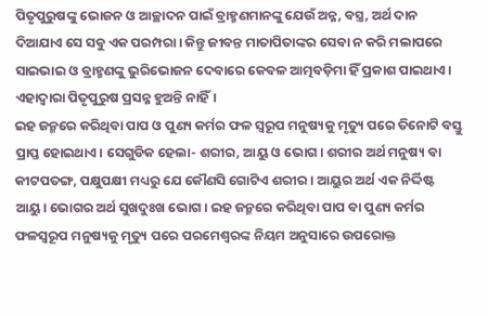ପିତୃପୁରୁଷଙ୍କୁ ଭୋଜନ ଓ ଆଚ୍ଛାଦନ ପାଇଁ ବ୍ରାହ୍ମଣମାନଙ୍କୁ ଯେଉଁ ଅନ୍ନ, ବସ୍ତ୍ର, ଅର୍ଥ ଦାନ ଦିଆଯାଏ ସେ ସବୁ ଏକ ପରମ୍ପରା। କିନ୍ତୁ ଜୀବନ୍ତ ମାତାପିତାଙ୍କର ସେବା ନ କରି ମଲାପରେ ସାଇଭାଇ ଓ ବ୍ରାହ୍ମଣଙ୍କୁ ଭୁରିଭୋଜନ ଦେବାରେ କେବଳ ଆତ୍ମବଡ଼ିମା ହିଁ ପ୍ରକାଶ ପାଇଥାଏ। ଏହାଦ୍ୱାରା ପିତୃପୁରୁଷ ପ୍ରସନ୍ନ ହୁଅନ୍ତି ନାହିଁ।
ଇହ ଜନ୍ମରେ କରିଥିବା ପାପ ଓ ପୁଣ୍ୟ କର୍ମର ଫଳ ସ୍ବରୂପ ମନୁଷ୍ୟକୁ ମୃତ୍ୟୁ ପରେ ତିନୋଟି ବସ୍ତୁ ପ୍ରାପ୍ତ ହୋଇଥାଏ। ସେଗୁଡିକ ହେଲା- ଶରୀର, ଆୟୁ ଓ ଭୋଗ। ଶରୀର ଅର୍ଥ ମନୁଷ୍ୟ ବା କୀଟପତଙ୍ଗ, ପକ୍ଷୁପକ୍ଷୀ ମଧ୍ୟରୁ ଯେ କୌଣସି ଗୋଟିଏ ଶରୀର। ଆୟୁର ଅର୍ଥ ଏକ ନିର୍ଦ୍ଦିଷ୍ଟ ଆୟୁ। ଭୋଗର ଅର୍ଥ ସୁଖଦୁଃଖ ଭୋଗ। ଇହ ଜନ୍ମରେ କରିଥିବା ପାପ ବା ପୁଣ୍ୟ କର୍ମର ଫଳସ୍ବରୂପ ମନୁଷ୍ୟକୁ ମୃତ୍ୟୁ ପରେ ପରମେଶ୍ୱରଙ୍କ ନିୟମ ଅନୁସାରେ ଉପରୋକ୍ତ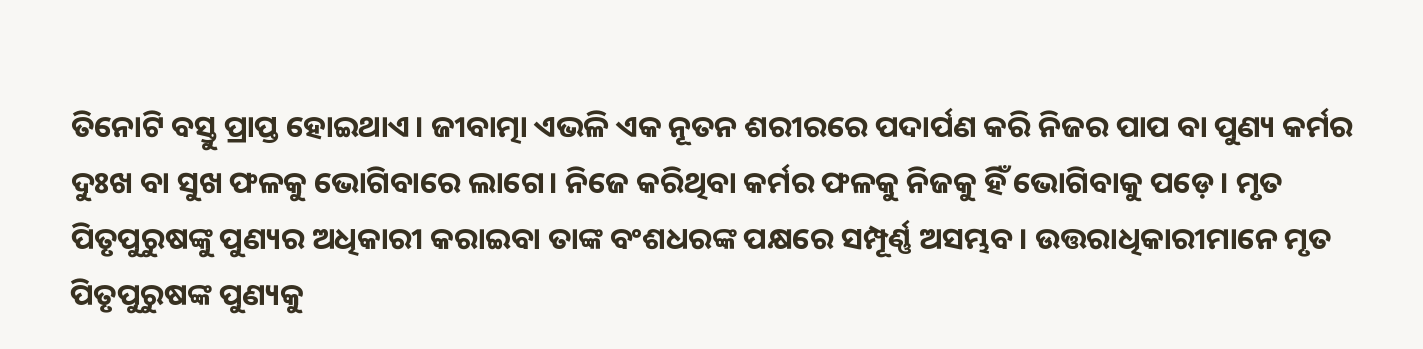ତିନୋଟି ବସ୍ତୁ ପ୍ରାପ୍ତ ହୋଇଥାଏ। ଜୀବାତ୍ମା ଏଭଳି ଏକ ନୂତନ ଶରୀରରେ ପଦାର୍ପଣ କରି ନିଜର ପାପ ବା ପୁଣ୍ୟ କର୍ମର ଦୁଃଖ ବା ସୁଖ ଫଳକୁ ଭୋଗିବାରେ ଲାଗେ। ନିଜେ କରିଥିବା କର୍ମର ଫଳକୁ ନିଜକୁ ହିଁ ଭୋଗିବାକୁ ପଡ଼େ। ମୃତ ପିତୃପୁରୁଷଙ୍କୁ ପୁଣ୍ୟର ଅଧିକାରୀ କରାଇବା ତାଙ୍କ ବଂଶଧରଙ୍କ ପକ୍ଷରେ ସମ୍ପୂର୍ଣ୍ଣ ଅସମ୍ଭବ। ଉତ୍ତରାଧିକାରୀମାନେ ମୃତ ପିତୃପୁରୁଷଙ୍କ ପୁଣ୍ୟକୁ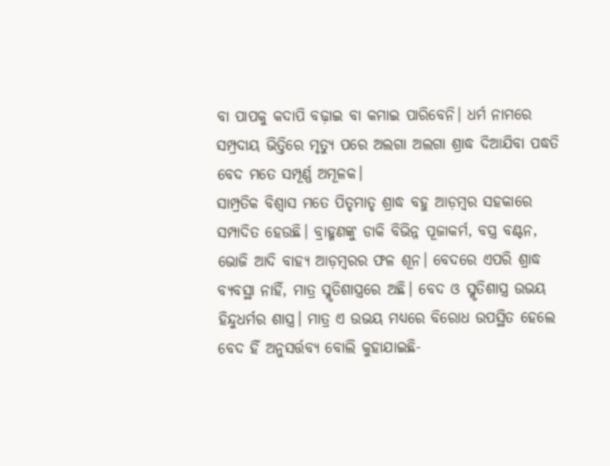ବା ପାପକୁ କଦାପି ବଢ଼ାଇ ବା କମାଇ ପାରିବେନି। ଧର୍ମ ନାମରେ ସମ୍ପ୍ରଦାୟ ଭିତ୍ତିରେ ମୃତ୍ୟୁ ପରେ ଅଲଗା ଅଲଗା ଶ୍ରାଦ୍ଧ ଦିଆଯିବା ପଦ୍ଧତି ବେଦ ମତେ ସମ୍ପୂର୍ଣ୍ଣ ଅମୂଳକ।
ସାମ୍ପ୍ରତିକ ବିଶ୍ୱାସ ମତେ ପିତୃମାତୃ ଶ୍ରାଦ୍ଧ ବହୁ ଆଡ଼ମ୍ବର ସହକାରେ ସମ୍ପାଦିତ ହେଉଛି। ବ୍ରାହ୍ମଣଙ୍କୁ ଡାକି ବିଭିନ୍ନ ପୂଜାକର୍ମ, ବସ୍ତ୍ର ବଣ୍ଟନ, ଭୋଜି ଆଦି ବାହ୍ୟ ଆଡ଼ମ୍ବରର ଫଳ ଶୂନ। ବେଦରେ ଏପରି ଶ୍ରାଦ୍ଧ ବ୍ୟବସ୍ଥା ନାହିଁ, ମାତ୍ର ସ୍ମୃତିଶାସ୍ତ୍ରରେ ଅଛି। ବେଦ ଓ ସ୍ମୃତିଶାସ୍ତ୍ର ଉଭୟ ହିନ୍ଦୁଧର୍ମର ଶାସ୍ତ୍ର। ମାତ୍ର ଏ ଉଭୟ ମଧ୍ୟରେ ବିରୋଧ ଉପସ୍ଥିତ ହେଲେ ବେଦ ହିଁ ଅନୁସର୍ତ୍ତବ୍ୟ ବୋଲି କୁହାଯାଇଛି-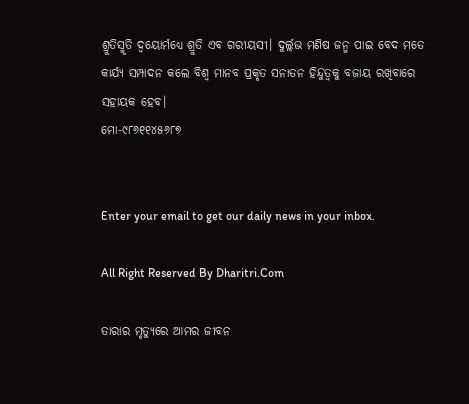ଶ୍ରୁତିସ୍ମୃତି ଦ୍ୱୟୋର୍ମଧ୍ୟେ ଶ୍ରୁତି ଏବ ଗରୀୟସୀ। ଦୁର୍ଲ୍ଲଭ ମଣିଷ ଜନ୍ମ ପାଇ ବେଦ ମତେ କାର୍ଯ୍ୟ ସମ୍ପାଦନ କଲେ ବିଶ୍ୱ ମାନବ ପ୍ରକୃତ ସନାତନ ହିନ୍ଦୁତ୍ୱକୁ ବଜାୟ ରଖିବାରେ ସହାୟକ ହେବ।
ମୋ-୯୮୬୧୧୪୫୬୮୭


Enter your email to get our daily news in your inbox.

All Right Reserved By Dharitri.Com

ତାରାର ମୃତ୍ୟୁରେ ଆମର ଜୀବନ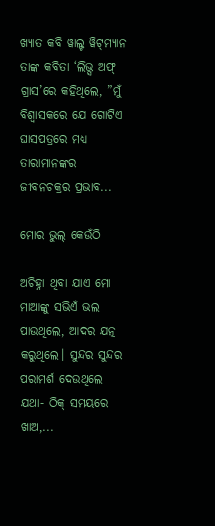ଖ୍ୟାତ କବି ୱାଲ୍ଟ ୱିଟ୍‌ମ୍ୟାନ ତାଙ୍କ କବିତା ‘ଲିଭ୍ସ ଅଫ୍‌ ଗ୍ରାସ’ରେ କହିଥିଲେ, ”ମୁଁ ବିଶ୍ୱାସକରେ ଯେ ଗୋଟିଏ ଘାସପତ୍ରରେ ମଧ୍ୟ ତାରାମାନଙ୍କର ଜୀବନଚକ୍ରର ପ୍ରଭାବ...

ମୋର ଭୁଲ୍‌ କେଉଁଠି

ଅଚିହ୍ନା ଥିବା ଯାଏ ମୋ ମାଆଙ୍କୁ ସଭିଏଁ ଭଲ ପାଉଥିଲେ, ଆଦର ଯତ୍ନ କରୁଥିଲେ। ସୁନ୍ଦର ସୁନ୍ଦର ପରାମର୍ଶ ଦେଉଥିଲେ ଯଥା- ଠିକ୍‌ ସମୟରେ ଖାଅ,...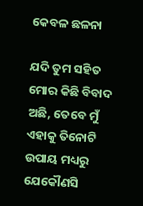କେବଳ ଛଳନା

ଯଦି ତୁମ ସହିତ ମୋର କିଛି ବିବାଦ ଅଛି, ତେବେ ମୁଁ ଏହାକୁ ତିନୋଟି ଉପାୟ ମଧ୍ୟରୁ ଯେକୌଣସି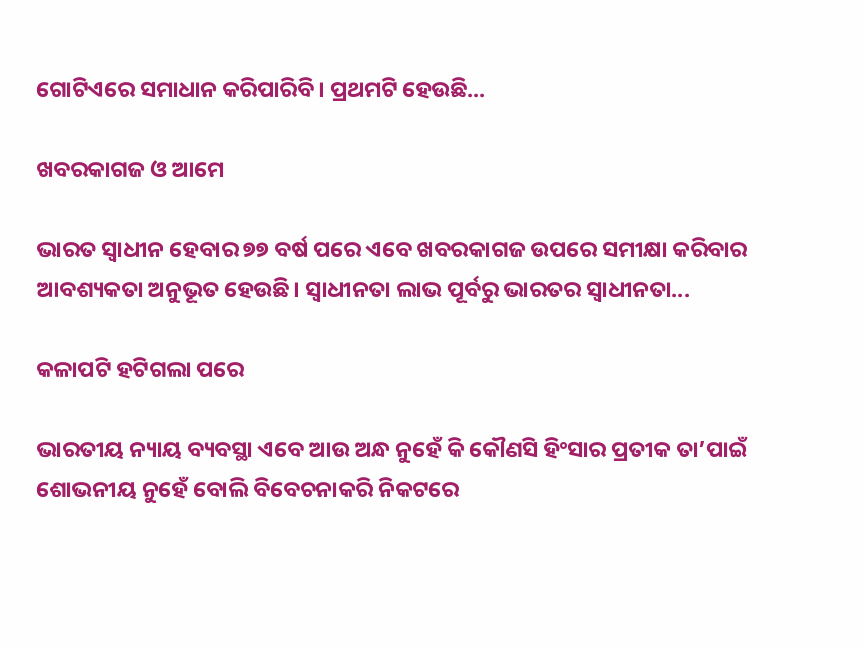ଗୋଟିଏରେ ସମାଧାନ କରିପାରିବି। ପ୍ରଥମଟି ହେଉଛି...

ଖବରକାଗଜ ଓ ଆମେ

ଭାରତ ସ୍ବାଧୀନ ହେବାର ୭୭ ବର୍ଷ ପରେ ଏବେ ଖବରକାଗଜ ଉପରେ ସମୀକ୍ଷା କରିବାର ଆବଶ୍ୟକତା ଅନୁଭୂତ ହେଉଛି। ସ୍ବାଧୀନତା ଲାଭ ପୂର୍ବରୁ ଭାରତର ସ୍ବାଧୀନତା...

କଳାପଟି ହଟିଗଲା ପରେ

ଭାରତୀୟ ନ୍ୟାୟ ବ୍ୟବସ୍ଥା ଏବେ ଆଉ ଅନ୍ଧ ନୁହେଁ କି କୌଣସି ହିଂସାର ପ୍ରତୀକ ତା’ପାଇଁ ଶୋଭନୀୟ ନୁହେଁ ବୋଲି ବିବେଚନାକରି ନିକଟରେ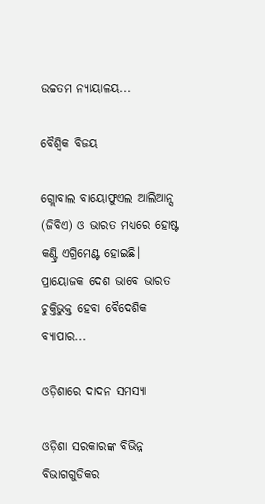ଉଚ୍ଚତମ ନ୍ୟାୟାଳୟ...

ବୈଶ୍ୱିକ ବିଜୟ

ଗ୍ଲୋବାଲ ବାୟୋଫୁଏଲ ଆଲିଆନ୍ସ (ଜିବିଏ) ଓ ଭାରତ ମଧ୍ୟରେ ହୋଷ୍ଟ କଣ୍ଟ୍ରି ଏଗ୍ରିମେଣ୍ଟ ହୋଇଛି। ପ୍ରାୟୋଜକ ଦେଶ ଭାବେ ଭାରତ ଚୁକ୍ତିଭୁକ୍ତ ହେବା ବୈଦେଶିକ ବ୍ୟାପାର...

ଓଡ଼ିଶାରେ ଦାଦନ ସମସ୍ୟା

ଓଡ଼ିଶା ସରକାରଙ୍କ ବିଭିନ୍ନ ବିଭାଗଗୁଡିକର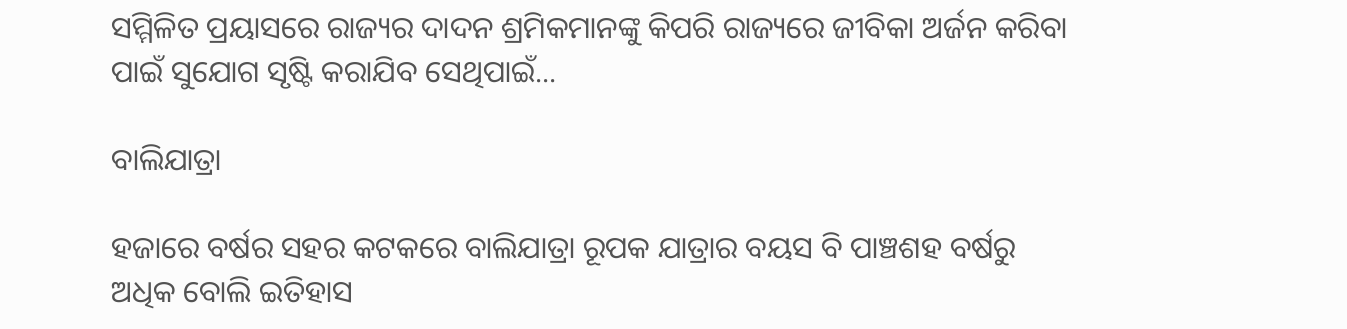ସମ୍ମିଳିତ ପ୍ରୟାସରେ ରାଜ୍ୟର ଦାଦନ ଶ୍ରମିକମାନଙ୍କୁ କିପରି ରାଜ୍ୟରେ ଜୀବିକା ଅର୍ଜନ କରିବା ପାଇଁ ସୁଯୋଗ ସୃଷ୍ଟି କରାଯିବ ସେଥିପାଇଁ...

ବାଲିଯାତ୍ରା

ହଜାରେ ବର୍ଷର ସହର କଟକରେ ବାଲିଯାତ୍ରା ରୂପକ ଯାତ୍ରାର ବୟସ ବି ପାଞ୍ଚଶହ ବର୍ଷରୁ ଅଧିକ ବୋଲି ଇତିହାସ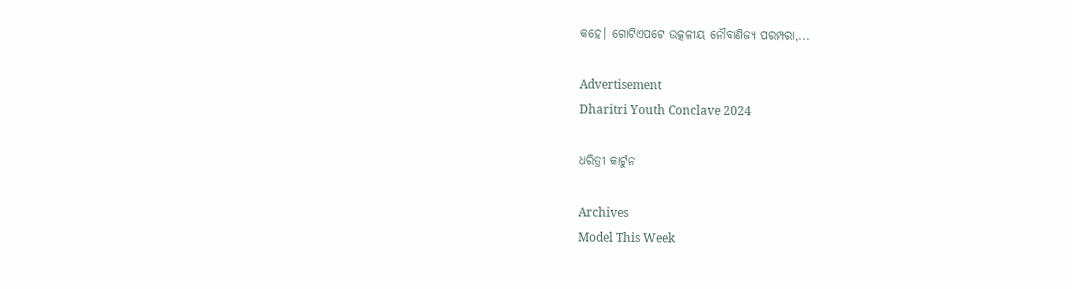କହେ। ଗୋଟିଏପଟେ ଉତ୍କଳୀୟ ନୌବାଣିଜ୍ୟ ପରମ୍ପରା,...

Advertisement
Dharitri Youth Conclave 2024

ଧରିତ୍ରୀ କାର୍ଟୁନ

Archives
Model This Week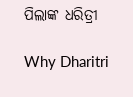ପିଲାଙ୍କ ଧରିତ୍ରୀ

Why Dharitri